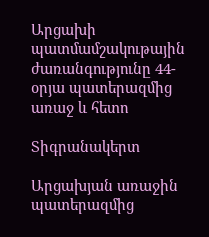Արցախի պատմամշակութային ժառանգությունը 44-օրյա պատերազմից առաջ և հետո

Տիգրանակերտ

Արցախյան առաջին պատերազմից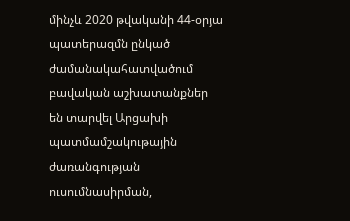մինչև 2020 թվականի 44-օրյա պատերազմն ընկած ժամանակահատվածում բավական աշխատանքներ են տարվել Արցախի պատմամշակութային ժառանգության ուսումնասիրման,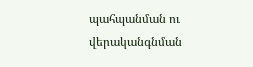պահպանման ու վերականգնման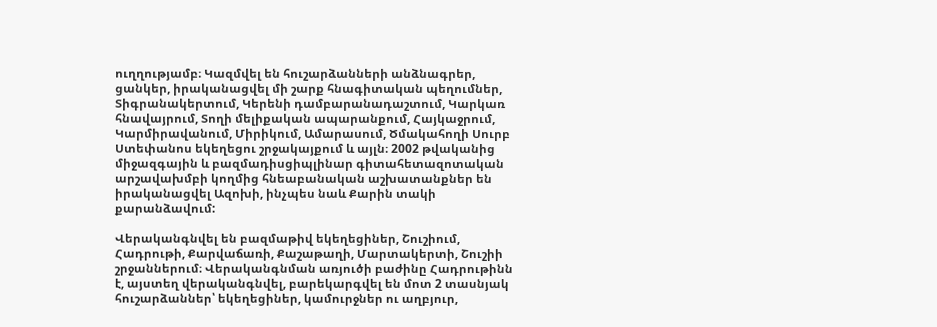ուղղությամբ։ Կազմվել են հուշարձանների անձնագրեր, ցանկեր, իրականացվել մի շարք հնագիտական պեղումներ, Տիգրանակերտում, Կերենի դամբարանադաշտում, Կարկառ հնավայրում, Տողի մելիքական ապարանքում, Հայկաջրում, Կարմիրավանում, Միրիկում, Ամարասում, Ծմակահողի Սուրբ Ստեփանոս եկեղեցու շրջակայքում և այլն։ 2002 թվականից միջազգային և բազմադիսցիպլինար գիտահետազոտական արշավախմբի կողմից հնեաբանական աշխատանքներ են իրականացվել Ազոխի, ինչպես նաև Քարին տակի քարանձավում:

Վերականգնվել են բազմաթիվ եկեղեցիներ, Շուշիում, Հադրութի, Քարվաճառի, Քաշաթաղի, Մարտակերտի, Շուշիի շրջաններում։ Վերականգնման առյուծի բաժինը Հադրութինն է, այստեղ վերականգնվել, բարեկարգվել են մոտ 2 տասնյակ հուշարձաններ՝ եկեղեցիներ, կամուրջներ ու աղբյուր,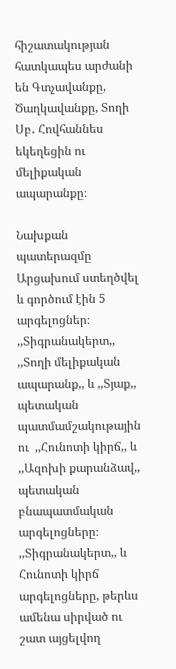հիշատակության հատկապես արժանի են Գտչավանքը, Ծաղկավանքը, Տողի Սբ․ Հովհաննես եկեղեցին ու մելիքական ապարանքը։

Նախքան պատերազմը Արցախում ստեղծվել և գործում էին 5 արգելոցներ։ ,,Տիգրանակերտ,, ,,Տողի մելիքական ապարանք,, և ,,Տյաք,, պետական պատմամշակութային ու  ,,Հունոտի կիրճ,, և ,,Ազոխի քարանձավ,, պետական բնապատմական արգելոցները։ ,,Տիգրանակերտ,, և Հունոտի կիրճ արգելոցները, թերևս ամենա սիրված ու շատ այցելվող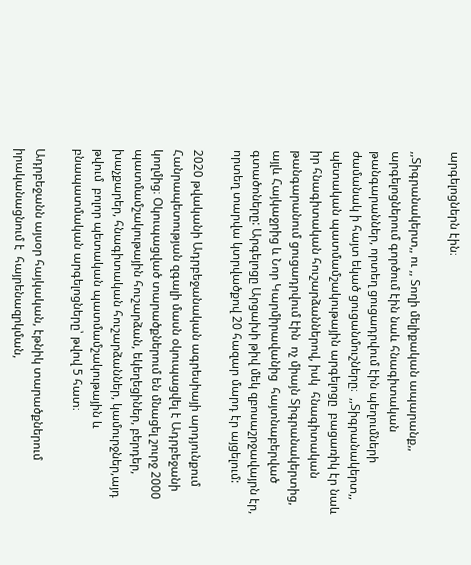արգելոցներն էին։

,,Տիգրանակերտ,, ու ,, Տողի մելիքական ապարանք,, արգելոցներում գործում էին նաև հնագիտական թանգարաններ, որտեղ ցուցադրվում էին պեղումների ժամանակ ի հայտ եկած ցուցանմուշները։  ,,Տիգրանակերտ,, պետական պատմամշակութային արգելոցը  բացառիկ էր նաև իր հնագիտական հուշարձաններով, իսկ  հնագիտական թանգարանում ցուցադրվում էին  ոչ միայն Տիգրանակերտից, այլև Հայկաջրից և Նոր Կարմիրավանից  հայտնաբերված գտածոները: Արգելոցը Արցախի թիվ մեկ զբոսաշրջավայրն էր, որտեղ տարվա կտրվածքով 20 հազար մարդ էր այցելում:

2020 թվականի Ադրբեջանական ագրեսիայի արդյունքում  Հանրապետության զգալի մասն օկուպացվել է Ադրբեջանի կողմից։ Օկուպացված տարածքներում են մնացել շուրջ 2000 պատմամշակութային հուշարձան, եկեղեցիներ, բերդեր, խաչքարեր, հնագիտական հուշարձաններ, կամուրջներ,այդ թվում  բոլոր պետական պատմամշակութային և բնապատմական արգելոցները՝ թվով 5 հատ։

Ադրբեջանն այսօր հայկական, էթնիկ տարածքներում իրականացնում է  հայրենազրկման,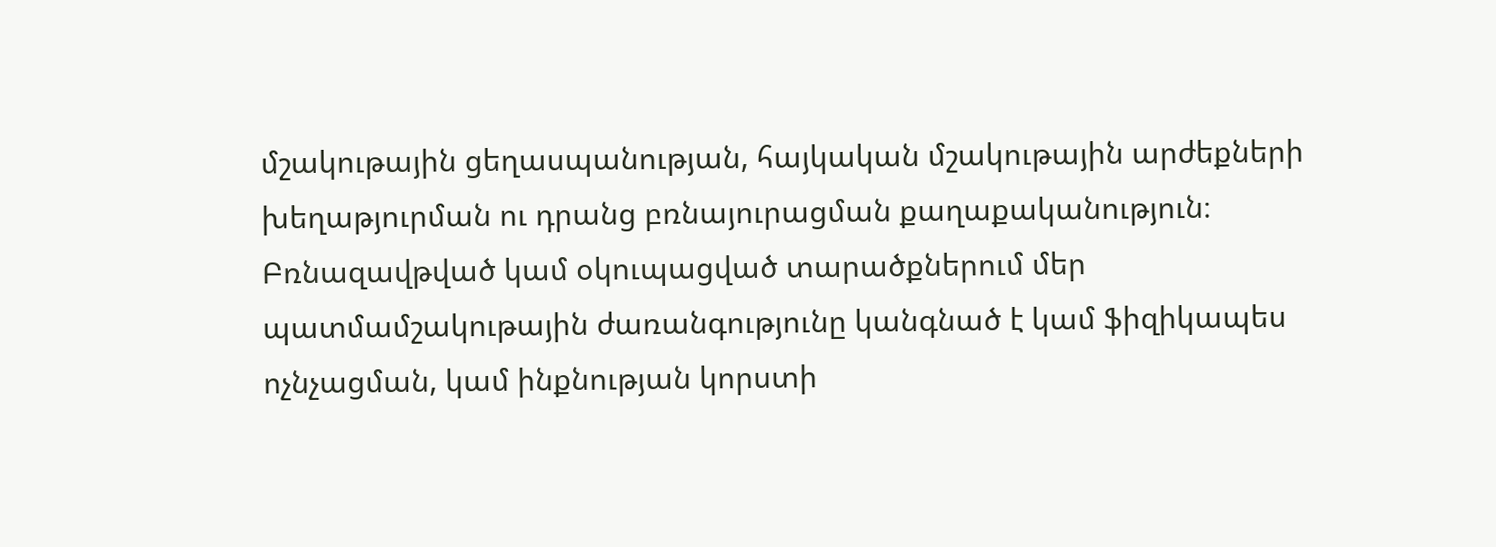մշակութային ցեղասպանության, հայկական մշակութային արժեքների խեղաթյուրման ու դրանց բռնայուրացման քաղաքականություն։ Բռնազավթված կամ օկուպացված տարածքներում մեր պատմամշակութային ժառանգությունը կանգնած է կամ ֆիզիկապես ոչնչացման, կամ ինքնության կորստի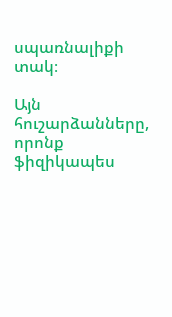սպառնալիքի տակ։

Այն հուշարձանները, որոնք ֆիզիկապես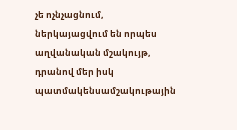չե ոչնչացնում, ներկայացվում են որպես աղվանական մշակույթ, դրանով մեր իսկ պատմակենսամշակութային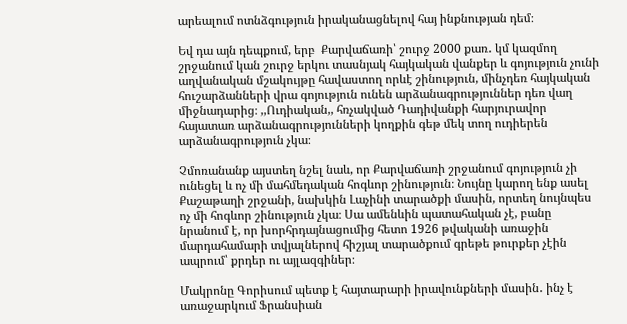արեալում ոտնձգություն իրականացնելով հայ ինքնության դեմ։

Եվ դա այն դեպքում, երբ  Քարվաճառի՝ շուրջ 2000 քառ․ կմ կազմող շրջանում կան շուրջ երկու տասնյակ հայկական վանքեր և գոյություն չունի աղվանական մշակույթը հավաստող որևէ շինություն, մինչդեռ հայկական հուշարձանների վրա գոյություն ունեն արձանագրություններ դեռ վաղ միջնադարից։ ,,Ուդիական,, հռչակված Դադիվանքի հարյուրավոր հայատառ արձանագրությունների կողքին գեթ մեկ տող ուդիերեն արձանագրություն չկա։

Չմոռանանք այստեղ նշել նաև, որ Քարվաճառի շրջանում գոյություն չի ունեցել և ոչ մի մահմեդական հոգևոր շինություն։ Նույնը կարող ենք ասել Քաշաթաղի շրջանի, նախկին Լաչինի տարածքի մասին, որտեղ նույնպես ոչ մի հոգևոր շինություն չկա։ Սա ամենևին պատահական չէ, բանը նրանում է, որ խորհրդայնացումից հետո 1926 թվականի առաջին մարդահամարի տվյալներով հիշյալ տարածքում գրեթե թուրքեր չէին ապրում՝ քրդեր ու այլազգիներ։

Մակրոնը Գորիսում պետք է հայտարարի իրավունքների մասին․ ինչ է առաջարկում Ֆրանսիան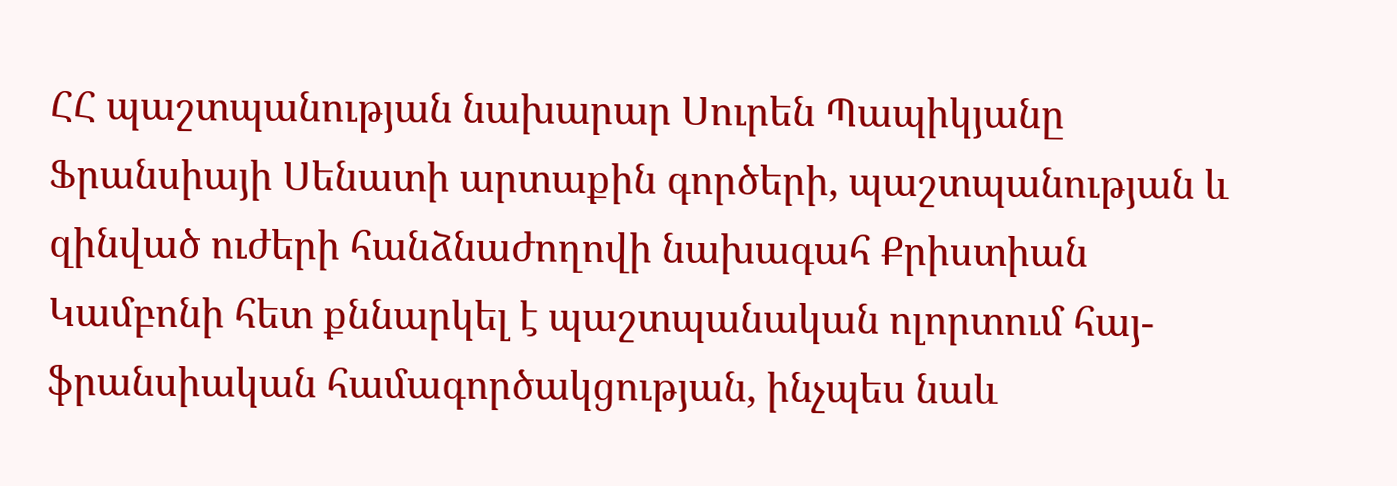ՀՀ պաշտպանության նախարար Սուրեն Պապիկյանը Ֆրանսիայի Սենատի արտաքին գործերի, պաշտպանության և զինված ուժերի հանձնաժողովի նախագահ Քրիստիան Կամբոնի հետ քննարկել է պաշտպանական ոլորտում հայ-ֆրանսիական համագործակցության, ինչպես նաև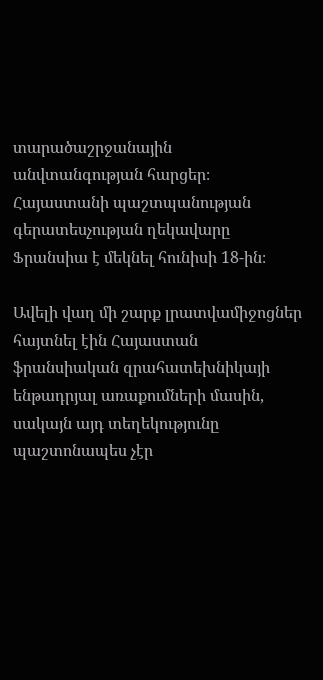տարածաշրջանային անվտանգության հարցեր։ Հայաստանի պաշտպանության գերատեսչության ղեկավարը Ֆրանսիա է մեկնել հունիսի 18-ին։

Ավելի վաղ մի շարք լրատվամիջոցներ հայտնել էին Հայաստան ֆրանսիական զրահատեխնիկայի ենթադրյալ առաքումների մասին, սակայն այդ տեղեկությունը պաշտոնապես չէր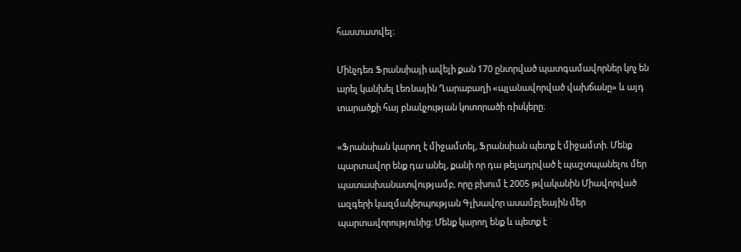հաստատվել։

Մինչդեռ Ֆրանսիայի ավելի քան 170 ընտրված պատգամավորներ կոչ են արել կանխել Լեռնային Ղարաբաղի «պլանավորված վախճանը» և այդ տարածքի հայ բնակչության կոտորածի ռիսկերը։

«Ֆրանսիան կարող է միջամտել, Ֆրանսիան պետք է միջամտի. Մենք պարտավոր ենք դա անել, քանի որ դա թելադրված է պաշտպանելու մեր պատասխանատվությամբ, որը բխում է 2005 թվականին Միավորված ազգերի կազմակերպության Գլխավոր ասամբլեային մեր պարտավորությունից: Մենք կարող ենք և պետք է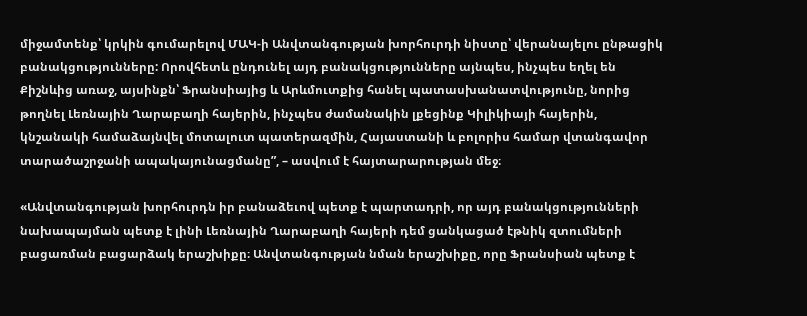միջամտենք՝ կրկին գումարելով ՄԱԿ-ի Անվտանգության խորհուրդի նիստը՝ վերանայելու ընթացիկ բանակցությունները: Որովհետև ընդունել այդ բանակցությունները այնպես, ինչպես եղել են Քիշնևից առաջ, այսինքն՝ Ֆրանսիայից և Արևմուտքից հանել պատասխանատվությունը, նորից թողնել Լեռնային Ղարաբաղի հայերին, ինչպես ժամանակին լքեցինք Կիլիկիայի հայերին, կնշանակի համաձայնվել մոտալուտ պատերազմին, Հայաստանի և բոլորիս համար վտանգավոր տարածաշրջանի ապակայունացմանը”, – ասվում է հայտարարության մեջ։

«Անվտանգության խորհուրդն իր բանաձեւով պետք է պարտադրի, որ այդ բանակցությունների նախապայման պետք է լինի Լեռնային Ղարաբաղի հայերի դեմ ցանկացած էթնիկ զտումների բացառման բացարձակ երաշխիքը։ Անվտանգության նման երաշխիքը, որը Ֆրանսիան պետք է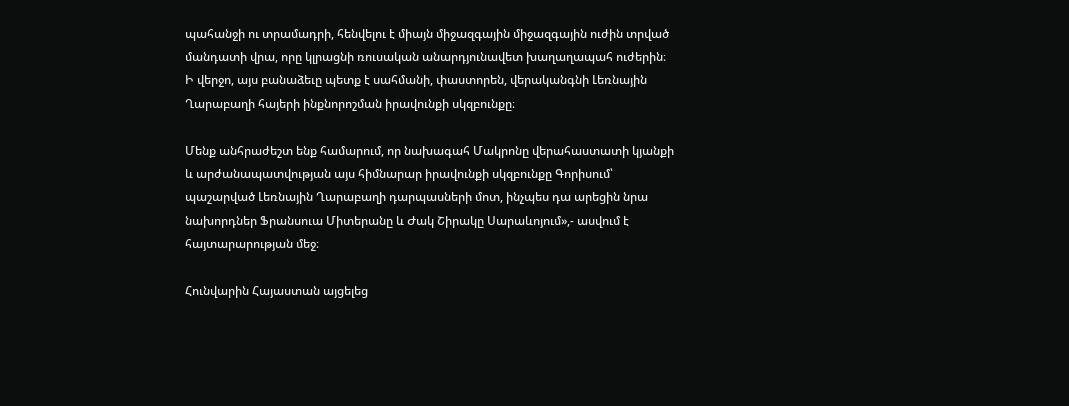պահանջի ու տրամադրի, հենվելու է միայն միջազգային միջազգային ուժին տրված մանդատի վրա, որը կլրացնի ռուսական անարդյունավետ խաղաղապահ ուժերին։ Ի վերջո, այս բանաձեւը պետք է սահմանի, փաստորեն, վերականգնի Լեռնային Ղարաբաղի հայերի ինքնորոշման իրավունքի սկզբունքը։

Մենք անհրաժեշտ ենք համարում, որ նախագահ Մակրոնը վերահաստատի կյանքի և արժանապատվության այս հիմնարար իրավունքի սկզբունքը Գորիսում՝ պաշարված Լեռնային Ղարաբաղի դարպասների մոտ, ինչպես դա արեցին նրա նախորդներ Ֆրանսուա Միտերանը և Ժակ Շիրակը Սարաևոյում»,- ասվում է հայտարարության մեջ։

Հունվարին Հայաստան այցելեց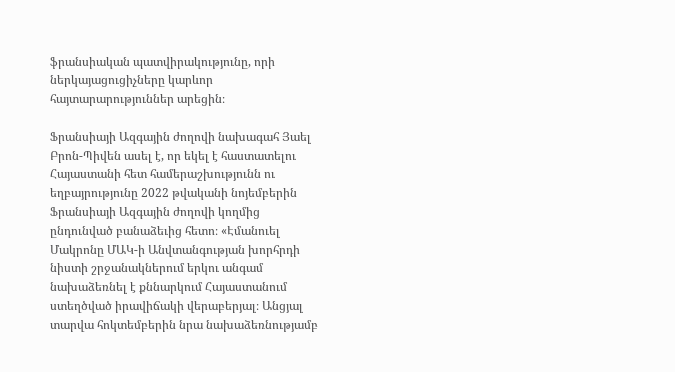ֆրանսիական պատվիրակությունը, որի ներկայացուցիչները կարևոր հայտարարություններ արեցին։

Ֆրանսիայի Ազգային ժողովի նախագահ Յաել Բրոն-Պիվեն ասել է, որ եկել է հաստատելու Հայաստանի հետ համերաշխությունն ու եղբայրությունը 2022 թվականի նոյեմբերին Ֆրանսիայի Ազգային ժողովի կողմից ընդունված բանաձեւից հետո։ «Էմանուել Մակրոնը ՄԱԿ-ի Անվտանգության խորհրդի նիստի շրջանակներում երկու անգամ նախաձեռնել է քննարկում Հայաստանում ստեղծված իրավիճակի վերաբերյալ։ Անցյալ տարվա հոկտեմբերին նրա նախաձեռնությամբ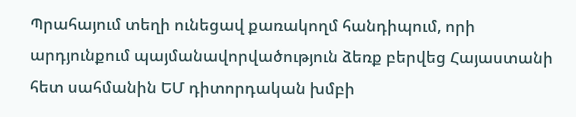Պրահայում տեղի ունեցավ քառակողմ հանդիպում, որի արդյունքում պայմանավորվածություն ձեռք բերվեց Հայաստանի հետ սահմանին ԵՄ դիտորդական խմբի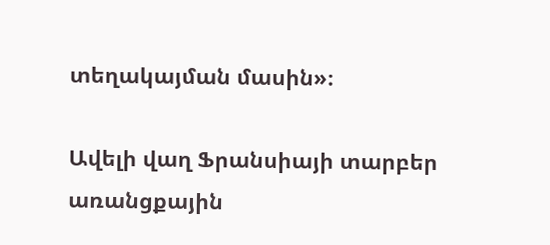տեղակայման մասին»։

Ավելի վաղ Ֆրանսիայի տարբեր առանցքային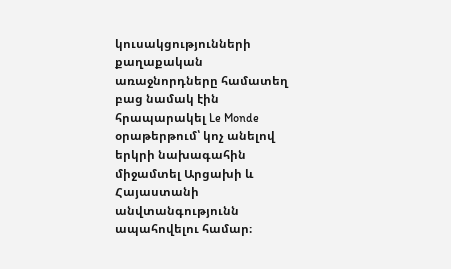կուսակցությունների քաղաքական առաջնորդները համատեղ բաց նամակ էին հրապարակել Le Monde օրաթերթում՝ կոչ անելով երկրի նախագահին միջամտել Արցախի և Հայաստանի անվտանգությունն ապահովելու համար։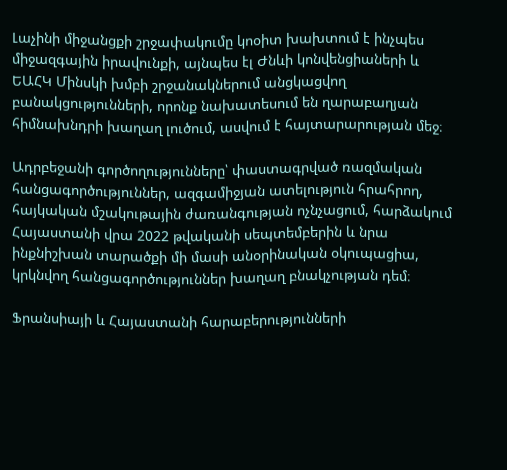Լաչինի միջանցքի շրջափակումը կոօիտ խախտում է ինչպես միջազգային իրավունքի, այնպես էլ Ժնևի կոնվենցիաների և ԵԱՀԿ Մինսկի խմբի շրջանակներում անցկացվող բանակցությունների, որոնք նախատեսում են ղարաբաղյան հիմնախնդրի խաղաղ լուծում, ասվում է հայտարարության մեջ։

Ադրբեջանի գործողությունները՝ փաստագրված ռազմական հանցագործություններ, ազգամիջյան ատելություն հրահրող, հայկական մշակութային ժառանգության ոչնչացում, հարձակում Հայաստանի վրա 2022 թվականի սեպտեմբերին և նրա ինքնիշխան տարածքի մի մասի անօրինական օկուպացիա, կրկնվող հանցագործություններ խաղաղ բնակչության դեմ։

Ֆրանսիայի և Հայաստանի հարաբերությունների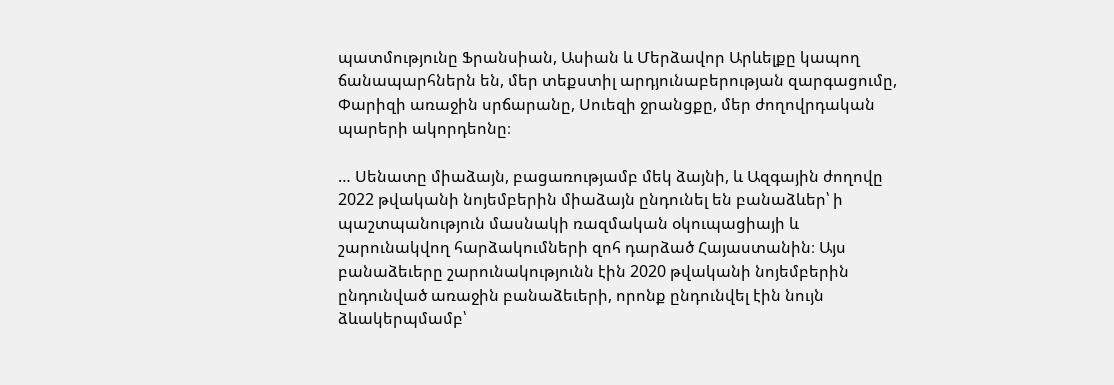պատմությունը Ֆրանսիան, Ասիան և Մերձավոր Արևելքը կապող ճանապարհներն են, մեր տեքստիլ արդյունաբերության զարգացումը, Փարիզի առաջին սրճարանը, Սուեզի ջրանցքը, մեր ժողովրդական պարերի ակորդեոնը։

… Սենատը միաձայն, բացառությամբ մեկ ձայնի, և Ազգային ժողովը 2022 թվականի նոյեմբերին միաձայն ընդունել են բանաձևեր՝ ի պաշտպանություն մասնակի ռազմական օկուպացիայի և շարունակվող հարձակումների զոհ դարձած Հայաստանին։ Այս բանաձեւերը շարունակությունն էին 2020 թվականի նոյեմբերին ընդունված առաջին բանաձեւերի, որոնք ընդունվել էին նույն ձևակերպմամբ՝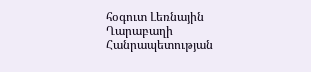հօգուտ Լեռնային Ղարաբաղի Հանրապետության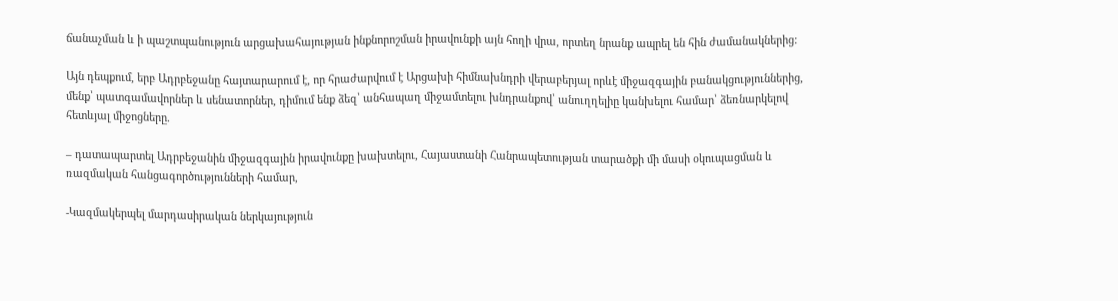ճանաչման և ի պաշտպանություն արցախահայության ինքնորոշման իրավունքի այն հողի վրա, որտեղ նրանք ապրել են հին ժամանակներից:

Այն դեպքում, երբ Ադրբեջանը հայտարարում է, որ հրաժարվում է Արցախի հիմնախնդրի վերաբերյալ որևէ միջազգային բանակցություններից, մենք՝ պատգամավորներ և սենատորներ, դիմում ենք ձեզ՝ անհապաղ միջամտելու խնդրանքով՝ անուղղելիը կանխելու համար՝ ձեռնարկելով հետևյալ միջոցները.

– դատապարտել Ադրբեջանին միջազգային իրավունքը խախտելու, Հայաստանի Հանրապետության տարածքի մի մասի օկուպացման և ռազմական հանցագործությունների համար,

-Կազմակերպել մարդասիրական ներկայություն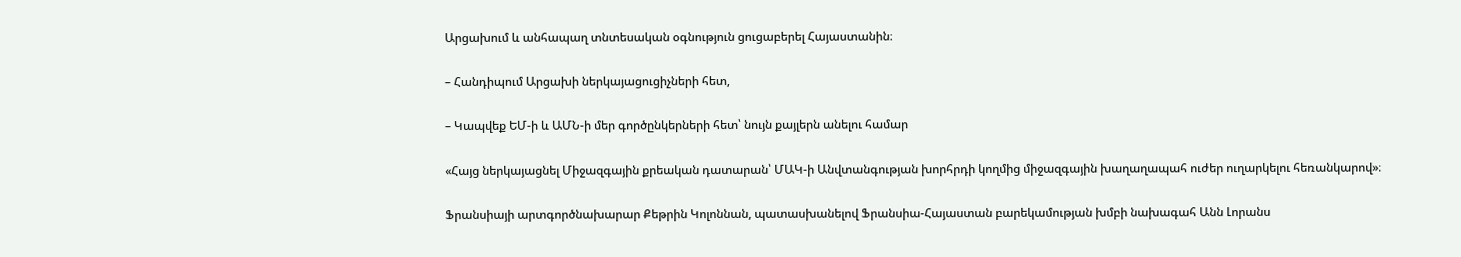Արցախում և անհապաղ տնտեսական օգնություն ցուցաբերել Հայաստանին։

– Հանդիպում Արցախի ներկայացուցիչների հետ,

– Կապվեք ԵՄ-ի և ԱՄՆ-ի մեր գործընկերների հետ՝ նույն քայլերն անելու համար

«Հայց ներկայացնել Միջազգային քրեական դատարան՝ ՄԱԿ-ի Անվտանգության խորհրդի կողմից միջազգային խաղաղապահ ուժեր ուղարկելու հեռանկարով»։

Ֆրանսիայի արտգործնախարար Քեթրին Կոլոննան, պատասխանելով Ֆրանսիա-Հայաստան բարեկամության խմբի նախագահ Անն Լորանս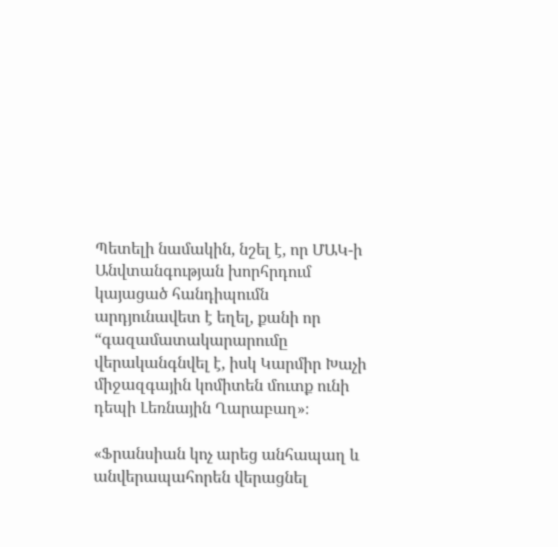Պետելի նամակին, նշել է, որ ՄԱԿ-ի Անվտանգության խորհրդում կայացած հանդիպումն արդյունավետ է եղել, քանի որ “գազամատակարարումը վերականգնվել է, իսկ Կարմիր Խաչի միջազգային կոմիտեն մուտք ունի դեպի Լեռնային Ղարաբաղ»։

«Ֆրանսիան կոչ արեց անհապաղ և անվերապահորեն վերացնել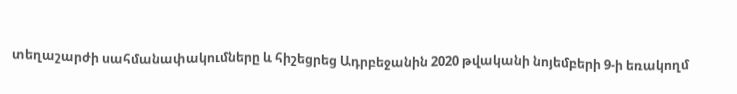տեղաշարժի սահմանափակումները և հիշեցրեց Ադրբեջանին 2020 թվականի նոյեմբերի 9-ի եռակողմ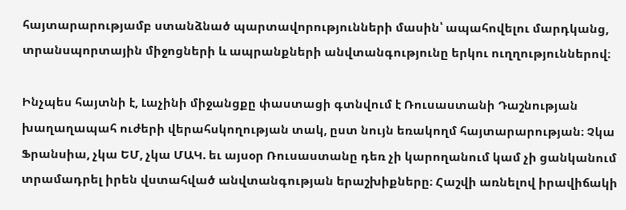հայտարարությամբ ստանձնած պարտավորությունների մասին՝ ապահովելու մարդկանց, տրանսպորտային միջոցների և ապրանքների անվտանգությունը երկու ուղղություններով։

Ինչպես հայտնի է, Լաչինի միջանցքը փաստացի գտնվում է Ռուսաստանի Դաշնության խաղաղապահ ուժերի վերահսկողության տակ, ըստ նույն եռակողմ հայտարարության։ Չկա Ֆրանսիա, չկա ԵՄ, չկա ՄԱԿ. եւ այսօր Ռուսաստանը դեռ չի կարողանում կամ չի ցանկանում տրամադրել իրեն վստահված անվտանգության երաշխիքները։ Հաշվի առնելով իրավիճակի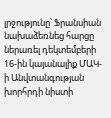լրջությունը՝ Ֆրանսիան նախաձեռնեց հարցը ներառել դեկտեմբերի 16-ին կայանալիք ՄԱԿ-ի Անվտանգության խորհրդի նիստի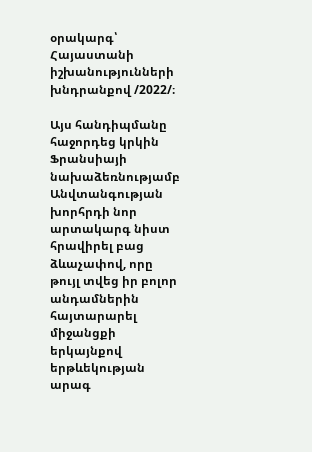օրակարգ՝ Հայաստանի իշխանությունների խնդրանքով /2022/։

Այս հանդիպմանը հաջորդեց կրկին Ֆրանսիայի նախաձեռնությամբ Անվտանգության խորհրդի նոր արտակարգ նիստ հրավիրել բաց ձևաչափով, որը թույլ տվեց իր բոլոր անդամներին հայտարարել միջանցքի երկայնքով երթևեկության արագ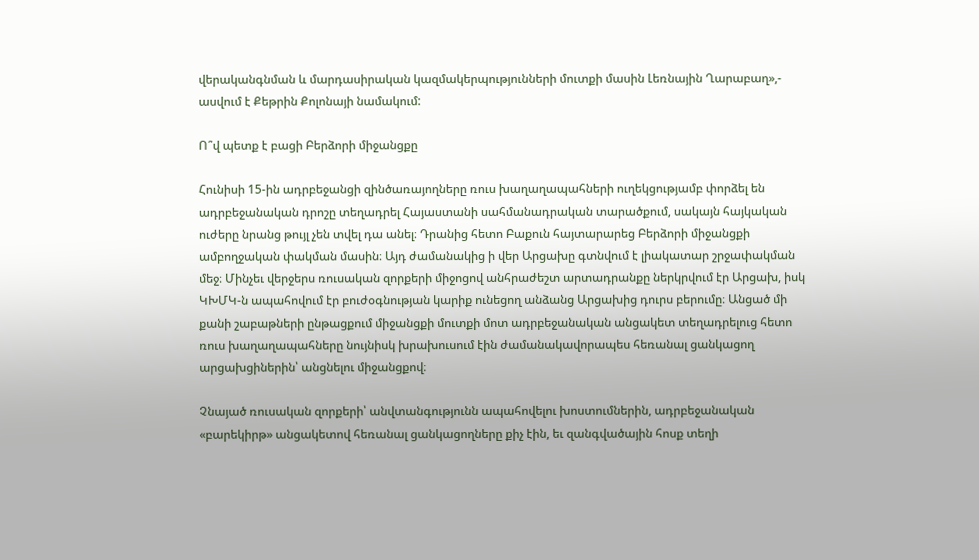վերականգնման և մարդասիրական կազմակերպությունների մուտքի մասին Լեռնային Ղարաբաղ»,- ասվում է Քեթրին Քոլոնայի նամակում:

Ո՞վ պետք է բացի Բերձորի միջանցքը

Հունիսի 15-ին ադրբեջանցի զինծառայողները ռուս խաղաղապահների ուղեկցությամբ փորձել են ադրբեջանական դրոշը տեղադրել Հայաստանի սահմանադրական տարածքում, սակայն հայկական ուժերը նրանց թույլ չեն տվել դա անել։ Դրանից հետո Բաքուն հայտարարեց Բերձորի միջանցքի ամբողջական փակման մասին։ Այդ ժամանակից ի վեր Արցախը գտնվում է լիակատար շրջափակման մեջ։ Մինչեւ վերջերս ռուսական զորքերի միջոցով անհրաժեշտ արտադրանքը ներկրվում էր Արցախ, իսկ ԿԽՄԿ-ն ապահովում էր բուժօգնության կարիք ունեցող անձանց Արցախից դուրս բերումը։ Անցած մի քանի շաբաթների ընթացքում միջանցքի մուտքի մոտ ադրբեջանական անցակետ տեղադրելուց հետո ռուս խաղաղապահները նույնիսկ խրախուսում էին ժամանակավորապես հեռանալ ցանկացող արցախցիներին՝ անցնելու միջանցքով։

Չնայած ռուսական զորքերի՝ անվտանգությունն ապահովելու խոստումներին, ադրբեջանական «բարեկիրթ» անցակետով հեռանալ ցանկացողները քիչ էին, եւ զանգվածային հոսք տեղի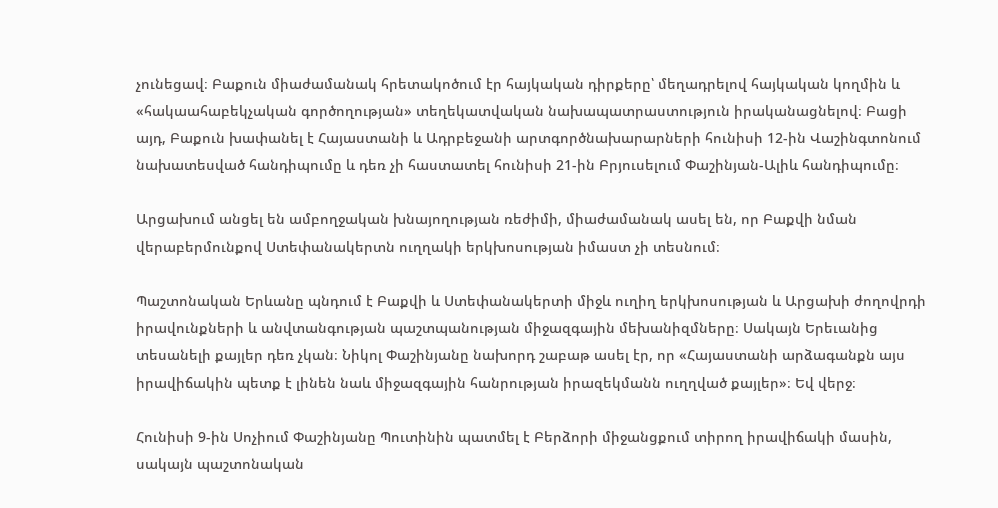չունեցավ։ Բաքուն միաժամանակ հրետակոծում էր հայկական դիրքերը՝ մեղադրելով հայկական կողմին և «հակաահաբեկչական գործողության» տեղեկատվական նախապատրաստություն իրականացնելով։ Բացի այդ, Բաքուն խափանել է Հայաստանի և Ադրբեջանի արտգործնախարարների հունիսի 12-ին Վաշինգտոնում նախատեսված հանդիպումը և դեռ չի հաստատել հունիսի 21-ին Բրյուսելում Փաշինյան-Ալիև հանդիպումը։

Արցախում անցել են ամբողջական խնայողության ռեժիմի, միաժամանակ ասել են, որ Բաքվի նման վերաբերմունքով Ստեփանակերտն ուղղակի երկխոսության իմաստ չի տեսնում։

Պաշտոնական Երևանը պնդում է Բաքվի և Ստեփանակերտի միջև ուղիղ երկխոսության և Արցախի ժողովրդի իրավունքների և անվտանգության պաշտպանության միջազգային մեխանիզմները։ Սակայն Երեւանից տեսանելի քայլեր դեռ չկան։ Նիկոլ Փաշինյանը նախորդ շաբաթ ասել էր, որ «Հայաստանի արձագանքն այս իրավիճակին պետք է լինեն նաև միջազգային հանրության իրազեկմանն ուղղված քայլեր»։ Եվ վերջ։

Հունիսի 9-ին Սոչիում Փաշինյանը Պուտինին պատմել է Բերձորի միջանցքում տիրող իրավիճակի մասին, սակայն պաշտոնական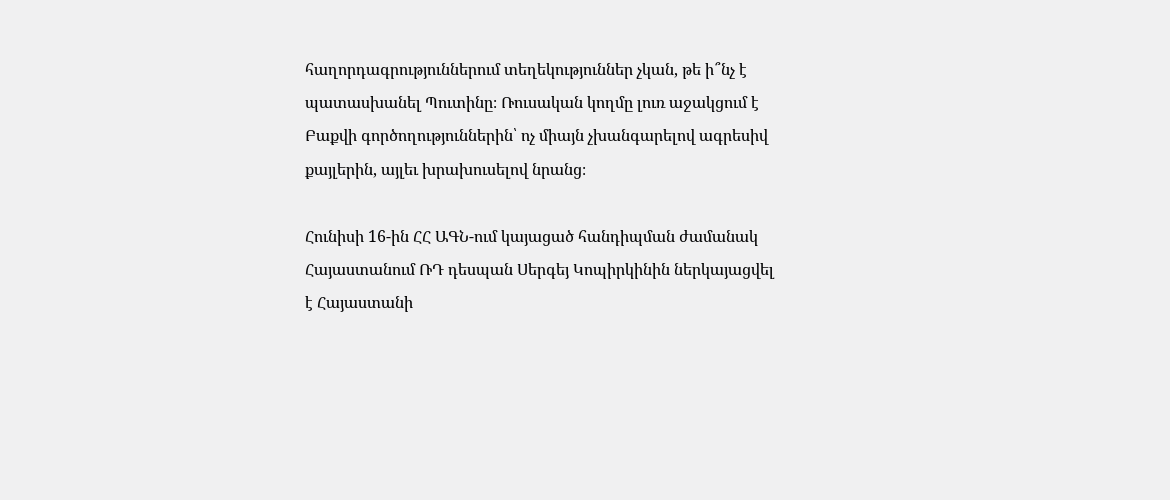հաղորդագրություններում տեղեկություններ չկան, թե ի՞նչ է պատասխանել Պուտինը։ Ռուսական կողմը լուռ աջակցում է Բաքվի գործողություններին՝ ոչ միայն չխանգարելով ագրեսիվ քայլերին, այլեւ խրախուսելով նրանց։

Հունիսի 16-ին ՀՀ ԱԳՆ-ում կայացած հանդիպման ժամանակ Հայաստանում ՌԴ դեսպան Սերգեյ Կոպիրկինին ներկայացվել է Հայաստանի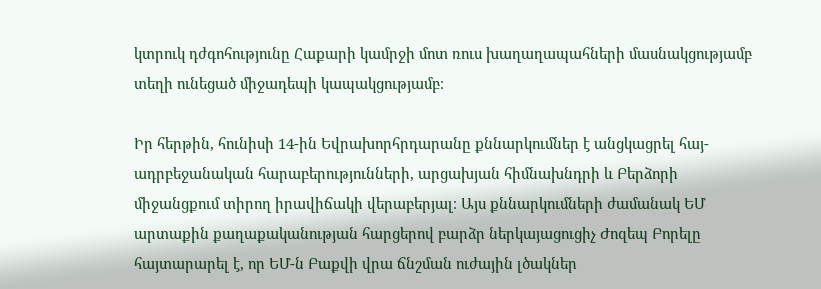կտրուկ դժգոհությունը Հաքարի կամրջի մոտ ռուս խաղաղապահների մասնակցությամբ տեղի ունեցած միջադեպի կապակցությամբ։

Իր հերթին, հունիսի 14-ին Եվրախորհրդարանը քննարկումներ է անցկացրել հայ-ադրբեջանական հարաբերությունների, արցախյան հիմնախնդրի և Բերձորի միջանցքում տիրող իրավիճակի վերաբերյալ։ Այս քննարկումների ժամանակ ԵՄ արտաքին քաղաքականության հարցերով բարձր ներկայացուցիչ Ժոզեպ Բորելը հայտարարել է, որ ԵՄ-ն Բաքվի վրա ճնշման ուժային լծակներ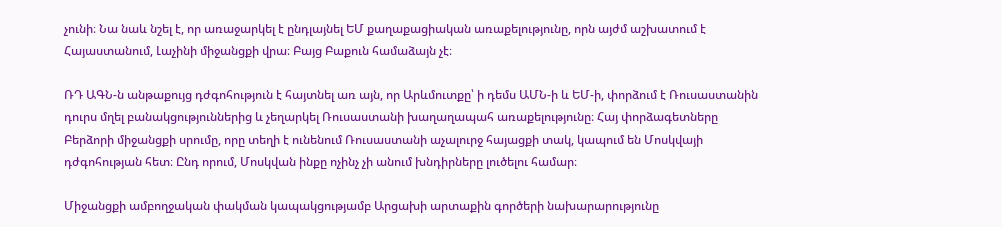չունի։ Նա նաև նշել է, որ առաջարկել է ընդլայնել ԵՄ քաղաքացիական առաքելությունը, որն այժմ աշխատում է Հայաստանում, Լաչինի միջանցքի վրա։ Բայց Բաքուն համաձայն չէ։

ՌԴ ԱԳՆ-ն անթաքույց դժգոհություն է հայտնել առ այն, որ Արևմուտքը՝ ի դեմս ԱՄՆ-ի և ԵՄ-ի, փորձում է Ռուսաստանին դուրս մղել բանակցություններից և չեղարկել Ռուսաստանի խաղաղապահ առաքելությունը։ Հայ փորձագետները Բերձորի միջանցքի սրումը, որը տեղի է ունենում Ռուսաստանի աչալուրջ հայացքի տակ, կապում են Մոսկվայի դժգոհության հետ։ Ընդ որում, Մոսկվան ինքը ոչինչ չի անում խնդիրները լուծելու համար։

Միջանցքի ամբողջական փակման կապակցությամբ Արցախի արտաքին գործերի նախարարությունը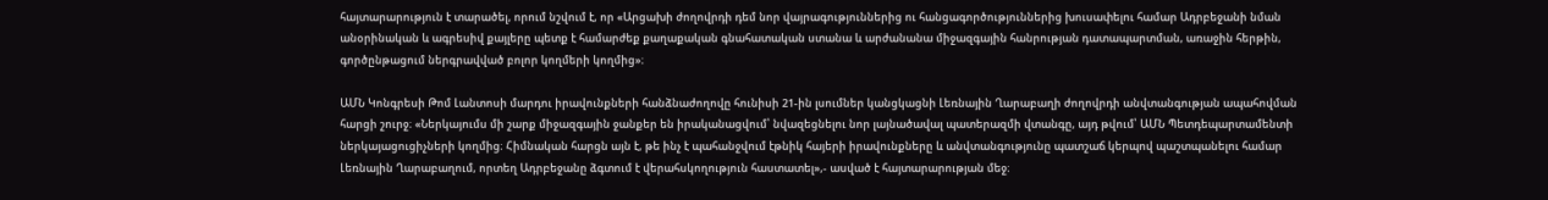հայտարարություն է տարածել, որում նշվում է, որ «Արցախի ժողովրդի դեմ նոր վայրագություններից ու հանցագործություններից խուսափելու համար Ադրբեջանի նման անօրինական և ագրեսիվ քայլերը պետք է համարժեք քաղաքական գնահատական ստանա և արժանանա միջազգային հանրության դատապարտման, առաջին հերթին, գործընթացում ներգրավված բոլոր կողմերի կողմից»։

ԱՄՆ Կոնգրեսի Թոմ Լանտոսի մարդու իրավունքների հանձնաժողովը հունիսի 21-ին լսումներ կանցկացնի Լեռնային Ղարաբաղի ժողովրդի անվտանգության ապահովման հարցի շուրջ։ «Ներկայումս մի շարք միջազգային ջանքեր են իրականացվում՝ նվազեցնելու նոր լայնածավալ պատերազմի վտանգը, այդ թվում՝ ԱՄՆ Պետդեպարտամենտի ներկայացուցիչների կողմից։ Հիմնական հարցն այն է, թե ինչ է պահանջվում էթնիկ հայերի իրավունքները և անվտանգությունը պատշաճ կերպով պաշտպանելու համար Լեռնային Ղարաբաղում, որտեղ Ադրբեջանը ձգտում է վերահսկողություն հաստատել»,- ասված է հայտարարության մեջ։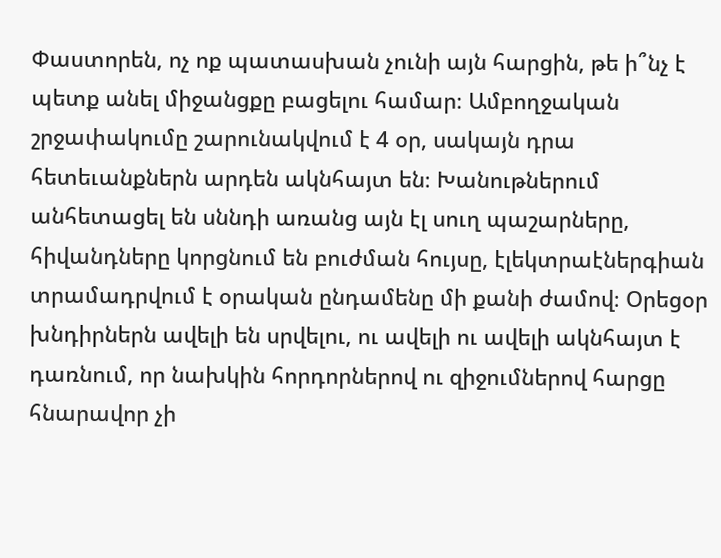Փաստորեն, ոչ ոք պատասխան չունի այն հարցին, թե ի՞նչ է պետք անել միջանցքը բացելու համար։ Ամբողջական շրջափակումը շարունակվում է 4 օր, սակայն դրա հետեւանքներն արդեն ակնհայտ են։ Խանութներում անհետացել են սննդի առանց այն էլ սուղ պաշարները, հիվանդները կորցնում են բուժման հույսը, էլեկտրաէներգիան տրամադրվում է օրական ընդամենը մի քանի ժամով։ Օրեցօր խնդիրներն ավելի են սրվելու, ու ավելի ու ավելի ակնհայտ է դառնում, որ նախկին հորդորներով ու զիջումներով հարցը հնարավոր չի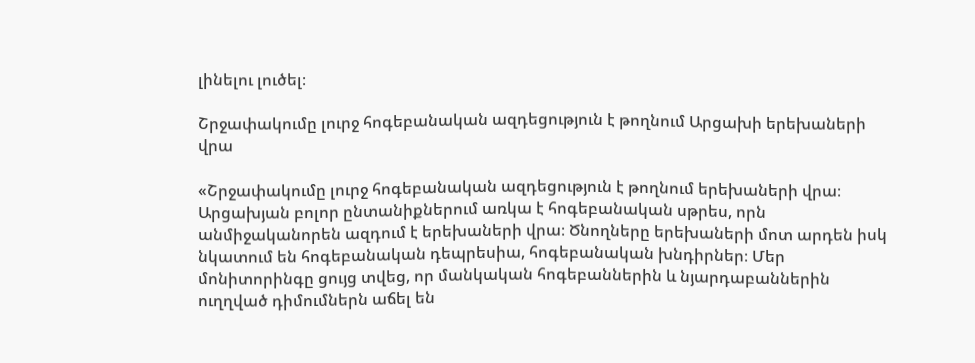լինելու լուծել։

Շրջափակումը լուրջ հոգեբանական ազդեցություն է թողնում Արցախի երեխաների վրա

«Շրջափակումը լուրջ հոգեբանական ազդեցություն է թողնում երեխաների վրա։ Արցախյան բոլոր ընտանիքներում առկա է հոգեբանական սթրես, որն անմիջականորեն ազդում է երեխաների վրա։ Ծնողները երեխաների մոտ արդեն իսկ նկատում են հոգեբանական դեպրեսիա, հոգեբանական խնդիրներ։ Մեր մոնիտորինգը ցույց տվեց, որ մանկական հոգեբաններին և նյարդաբաններին ուղղված դիմումներն աճել են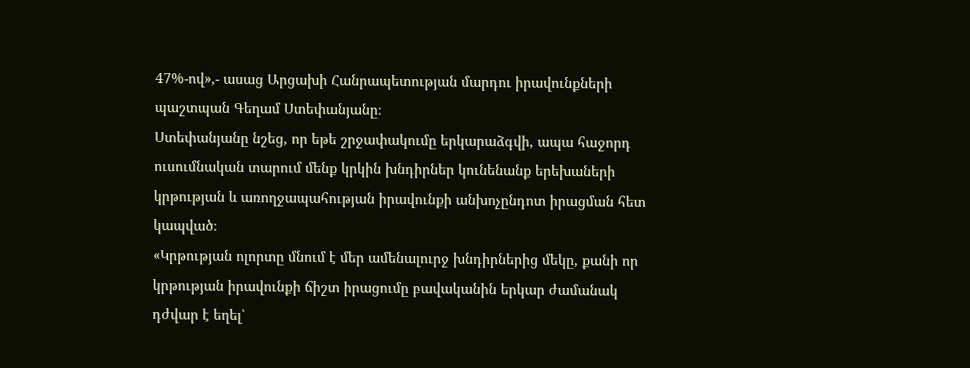47%-ով»,- ասաց Արցախի Հանրապետության մարդու իրավունքների պաշտպան Գեղամ Ստեփանյանը։
Ստեփանյանը նշեց, որ եթե շրջափակումը երկարաձգվի, ապա հաջորդ ուսումնական տարում մենք կրկին խնդիրներ կունենանք երեխաների կրթության և առողջապահության իրավունքի անխոչընդոտ իրացման հետ կապված։
«Կրթության ոլորտը մնում է մեր ամենալուրջ խնդիրներից մեկը, քանի որ կրթության իրավունքի ճիշտ իրացումը բավականին երկար ժամանակ դժվար է եղել՝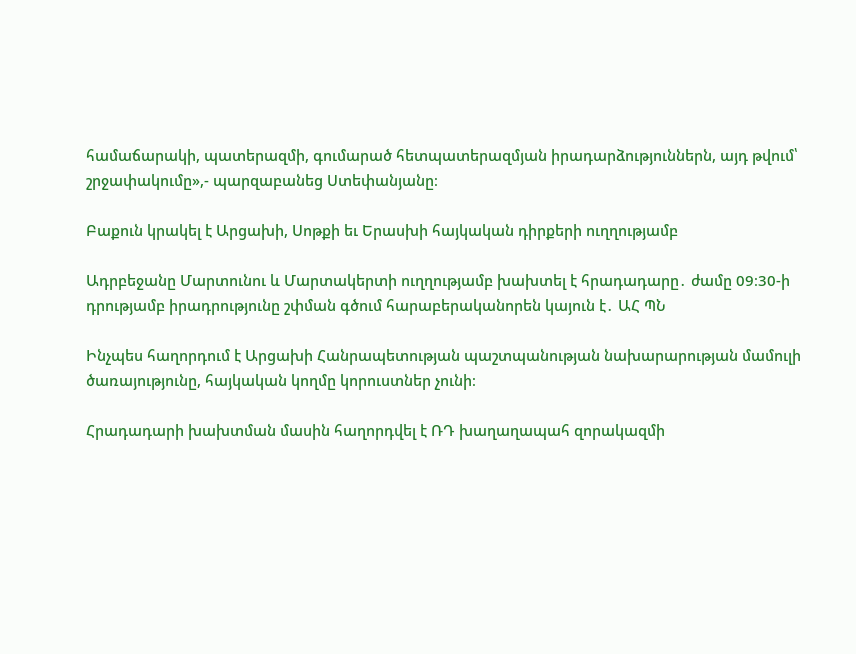համաճարակի, պատերազմի, գումարած հետպատերազմյան իրադարձություններն, այդ թվում՝ շրջափակումը»,- պարզաբանեց Ստեփանյանը։

Բաքուն կրակել է Արցախի, Սոթքի եւ Երասխի հայկական դիրքերի ուղղությամբ

Ադրբեջանը Մարտունու և Մարտակերտի ուղղությամբ խախտել է հրադադարը․ ժամը 09։30-ի դրությամբ իրադրությունը շփման գծում հարաբերականորեն կայուն է․ ԱՀ ՊՆ

Ինչպես հաղորդում է Արցախի Հանրապետության պաշտպանության նախարարության մամուլի ծառայությունը, հայկական կողմը կորուստներ չունի։

Հրադադարի խախտման մասին հաղորդվել է ՌԴ խաղաղապահ զորակազմի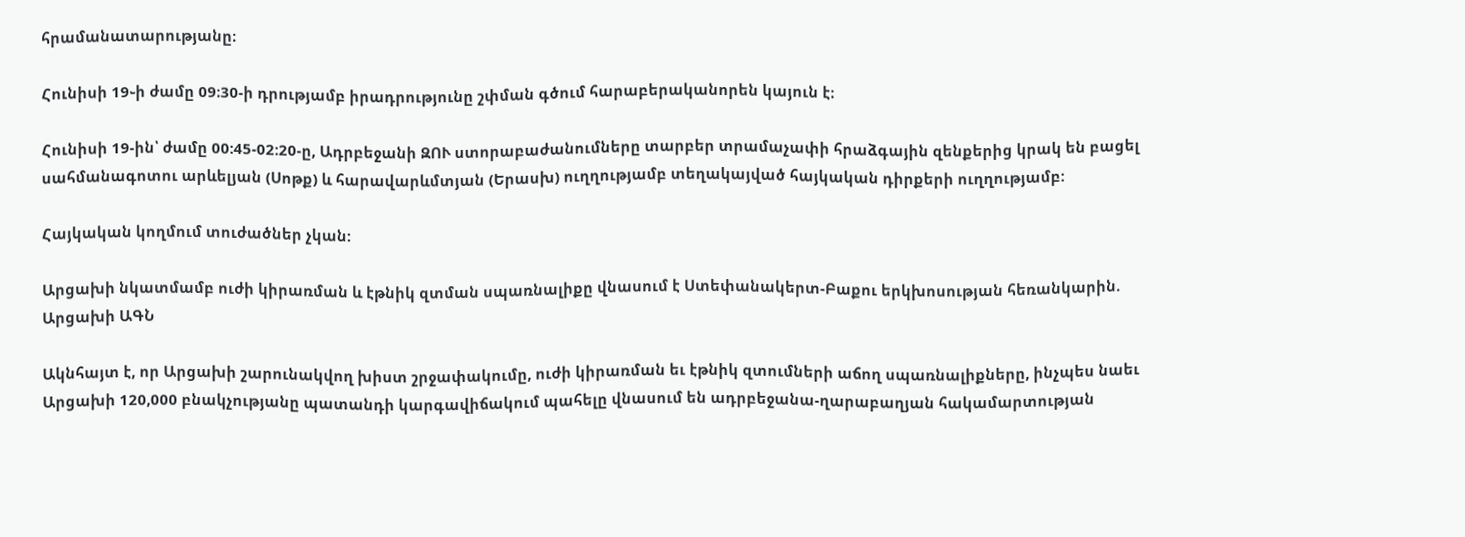հրամանատարությանը։

Հունիսի 19֊ի ժամը 09։30-ի դրությամբ իրադրությունը շփման գծում հարաբերականորեն կայուն է։

Հունիսի 19-ին՝ ժամը 00:45-02:20-ը, Ադրբեջանի ԶՈՒ ստորաբաժանումները տարբեր տրամաչափի հրաձգային զենքերից կրակ են բացել սահմանագոտու արևելյան (Սոթք) և հարավարևմտյան (Երասխ) ուղղությամբ տեղակայված հայկական դիրքերի ուղղությամբ:

Հայկական կողմում տուժածներ չկան:

Արցախի նկատմամբ ուժի կիրառման և էթնիկ զտման սպառնալիքը վնասում է Ստեփանակերտ-Բաքու երկխոսության հեռանկարին. Արցախի ԱԳՆ

Ակնհայտ է, որ Արցախի շարունակվող խիստ շրջափակումը, ուժի կիրառման եւ էթնիկ զտումների աճող սպառնալիքները, ինչպես նաեւ Արցախի 120,000 բնակչությանը պատանդի կարգավիճակում պահելը վնասում են ադրբեջանա-ղարաբաղյան հակամարտության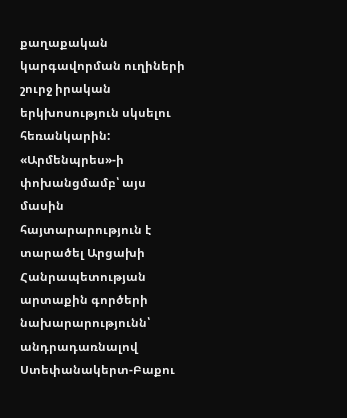քաղաքական կարգավորման ուղիների շուրջ իրական երկխոսություն սկսելու հեռանկարին: «Արմենպրես»-ի փոխանցմամբ՝ այս մասին հայտարարություն է տարածել Արցախի Հանրապետության արտաքին գործերի նախարարությունն՝ անդրադառնալով Ստեփանակերտ-Բաքու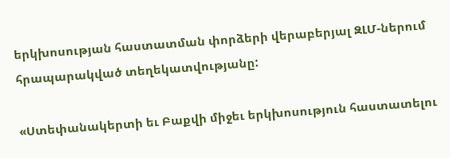երկխոսության հաստատման փորձերի վերաբերյալ ԶԼՄ-ներում հրապարակված տեղեկատվությանը:

«Ստեփանակերտի եւ Բաքվի միջեւ երկխոսություն հաստատելու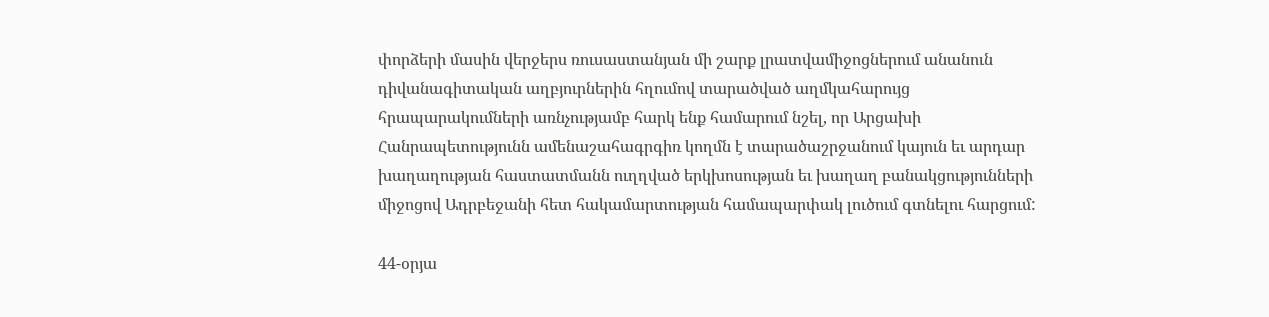փորձերի մասին վերջերս ռուսաստանյան մի շարք լրատվամիջոցներում անանուն դիվանագիտական աղբյուրներին հղումով տարածված աղմկահարույց հրապարակումների առնչությամբ հարկ ենք համարում նշել, որ Արցախի Հանրապետությունն ամենաշահագրգիռ կողմն է տարածաշրջանում կայուն եւ արդար խաղաղության հաստատմանն ուղղված երկխոսության եւ խաղաղ բանակցությունների միջոցով Ադրբեջանի հետ հակամարտության համապարփակ լուծում գտնելու հարցում:

44-օրյա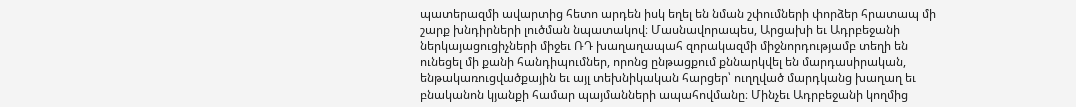պատերազմի ավարտից հետո արդեն իսկ եղել են նման շփումների փորձեր հրատապ մի շարք խնդիրների լուծման նպատակով։ Մասնավորապես, Արցախի եւ Ադրբեջանի ներկայացուցիչների միջեւ ՌԴ խաղաղապահ զորակազմի միջնորդությամբ տեղի են ունեցել մի քանի հանդիպումներ, որոնց ընթացքում քննարկվել են մարդասիրական, ենթակառուցվածքային եւ այլ տեխնիկական հարցեր՝ ուղղված մարդկանց խաղաղ եւ բնականոն կյանքի համար պայմանների ապահովմանը։ Մինչեւ Ադրբեջանի կողմից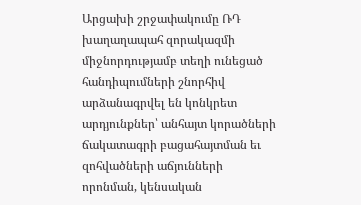Արցախի շրջափակումը ՌԴ խաղաղապահ զորակազմի միջնորդությամբ տեղի ունեցած հանդիպումների շնորհիվ արձանագրվել են կոնկրետ արդյունքներ՝ անհայտ կորածների ճակատագրի բացահայտման եւ զոհվածների աճյունների որոնման, կենսական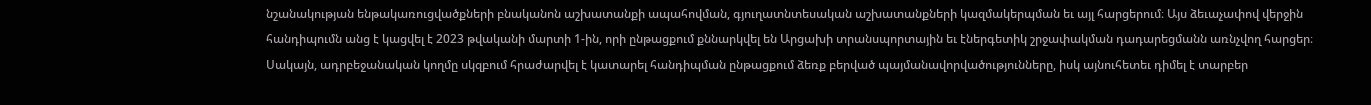նշանակության ենթակառուցվածքների բնականոն աշխատանքի ապահովման, գյուղատնտեսական աշխատանքների կազմակերպման եւ այլ հարցերում։ Այս ձեւաչափով վերջին հանդիպումն անց է կացվել է 2023 թվականի մարտի 1-ին, որի ընթացքում քննարկվել են Արցախի տրանսպորտային եւ էներգետիկ շրջափակման դադարեցմանն առնչվող հարցեր։ Սակայն, ադրբեջանական կողմը սկզբում հրաժարվել է կատարել հանդիպման ընթացքում ձեռք բերված պայմանավորվածությունները, իսկ այնուհետեւ դիմել է տարբեր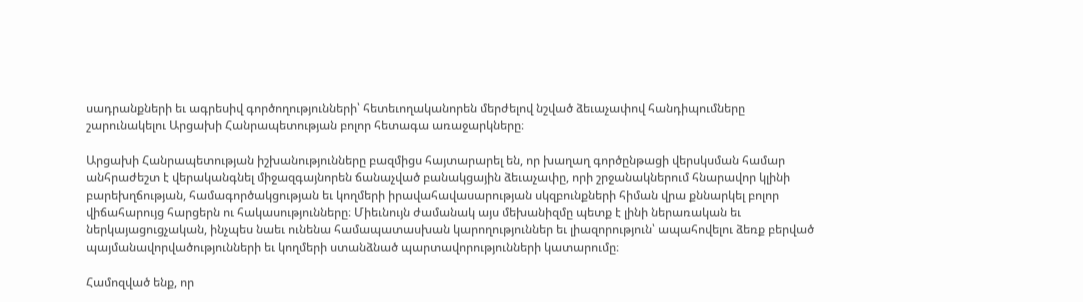սադրանքների եւ ագրեսիվ գործողությունների՝ հետեւողականորեն մերժելով նշված ձեւաչափով հանդիպումները շարունակելու Արցախի Հանրապետության բոլոր հետագա առաջարկները։

Արցախի Հանրապետության իշխանությունները բազմիցս հայտարարել են, որ խաղաղ գործընթացի վերսկսման համար անհրաժեշտ է վերականգնել միջազգայնորեն ճանաչված բանակցային ձեւաչափը, որի շրջանակներում հնարավոր կլինի բարեխղճության, համագործակցության եւ կողմերի իրավահավասարության սկզբունքների հիման վրա քննարկել բոլոր վիճահարույց հարցերն ու հակասությունները։ Միեւնույն ժամանակ այս մեխանիզմը պետք է լինի ներառական եւ ներկայացուցչական, ինչպես նաեւ ունենա համապատասխան կարողություններ եւ լիազորություն՝ ապահովելու ձեռք բերված պայմանավորվածությունների եւ կողմերի ստանձնած պարտավորությունների կատարումը։

Համոզված ենք, որ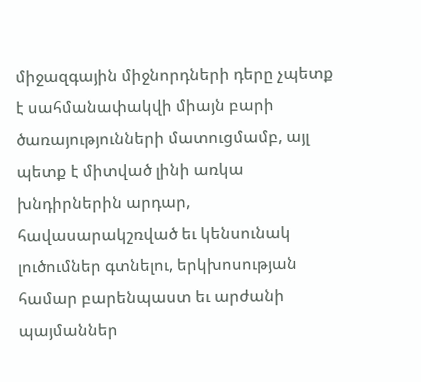միջազգային միջնորդների դերը չպետք է սահմանափակվի միայն բարի ծառայությունների մատուցմամբ, այլ պետք է միտված լինի առկա խնդիրներին արդար, հավասարակշռված եւ կենսունակ լուծումներ գտնելու, երկխոսության համար բարենպաստ եւ արժանի պայմաններ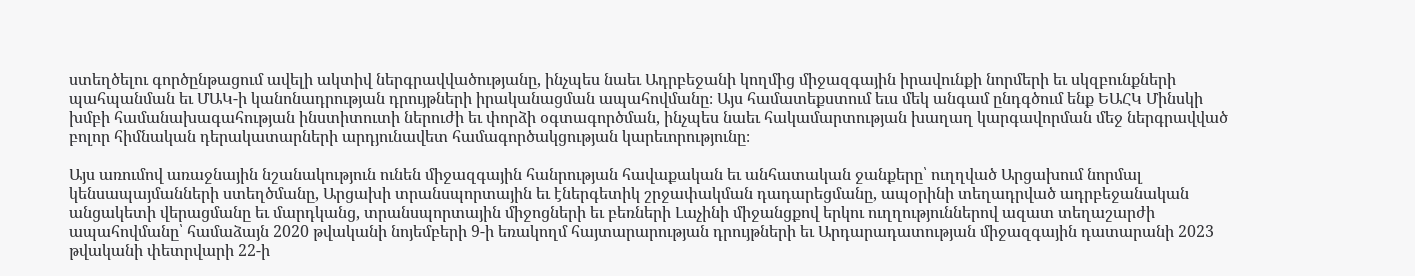ստեղծելու գործընթացում ավելի ակտիվ ներգրավվածությանը, ինչպես նաեւ Ադրբեջանի կողմից միջազգային իրավունքի նորմերի եւ սկզբունքների պահպանման եւ ՄԱԿ-ի կանոնադրության դրույթների իրականացման ապահովմանը։ Այս համատեքստում եւս մեկ անգամ ընդգծում ենք ԵԱՀԿ Մինսկի խմբի համանախագահության ինստիտուտի ներուժի եւ փորձի օգտագործման, ինչպես նաեւ հակամարտության խաղաղ կարգավորման մեջ ներգրավված բոլոր հիմնական դերակատարների արդյունավետ համագործակցության կարեւորությունը։

Այս առումով առաջնային նշանակություն ունեն միջազգային հանրության հավաքական եւ անհատական ջանքերը՝ ուղղված Արցախում նորմալ կենսապայմանների ստեղծմանը, Արցախի տրանսպորտային եւ էներգետիկ շրջափակման դադարեցմանը, ապօրինի տեղադրված ադրբեջանական անցակետի վերացմանը եւ մարդկանց, տրանսպորտային միջոցների եւ բեռների Լաչինի միջանցքով երկու ուղղություններով ազատ տեղաշարժի ապահովմանը՝ համաձայն 2020 թվականի նոյեմբերի 9-ի եռակողմ հայտարարության դրույթների եւ Արդարադատության միջազգային դատարանի 2023 թվականի փետրվարի 22-ի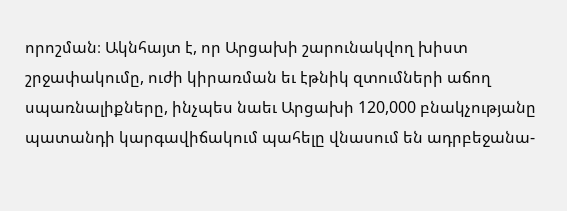որոշման։ Ակնհայտ է, որ Արցախի շարունակվող խիստ շրջափակումը, ուժի կիրառման եւ էթնիկ զտումների աճող սպառնալիքները, ինչպես նաեւ Արցախի 120,000 բնակչությանը պատանդի կարգավիճակում պահելը վնասում են ադրբեջանա-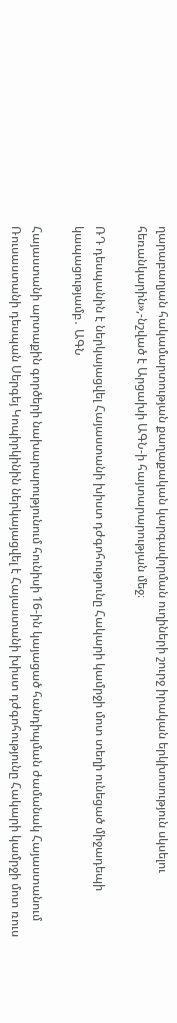ղարաբաղյան հակամարտության քաղաքական կարգավորման ուղիների շուրջ իրական երկխոսություն սկսելու հեռանկարին»,-նշված է Արցախի ԱԳՆ-ի հայտարարության մեջ։

ՌԴ դեսպանին է ներկայացվել Հայաստանի խիստ դժգոհությունը Հակարի կամրջի մոտ տեղի ունեցած միջադեպի կապացությամբ․ ԱԳՆ

Հայաստանի արտաքին գործերի նախարարությունում հունիսի 16-ին կայացած հանդիպման ժամանակ Հայաստանում Ռուսաստանի դեսպան Սերգեյ Կոպիրկինին ներկայացվել է Հայաստանի խիստ դժգոհությունը Հակարի կամրջի մոտ ռուս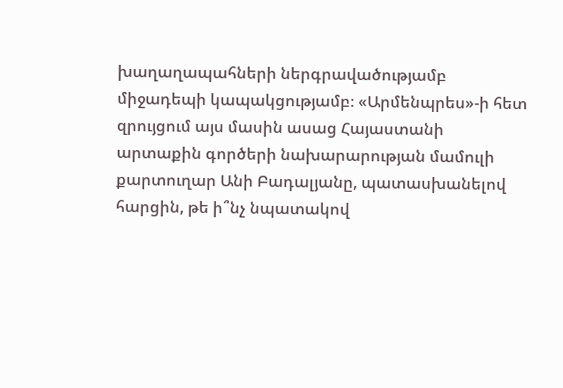խաղաղապահների ներգրավածությամբ միջադեպի կապակցությամբ։ «Արմենպրես»-ի հետ զրույցում այս մասին ասաց Հայաստանի արտաքին գործերի նախարարության մամուլի քարտուղար Անի Բադալյանը, պատասխանելով հարցին, թե ի՞նչ նպատակով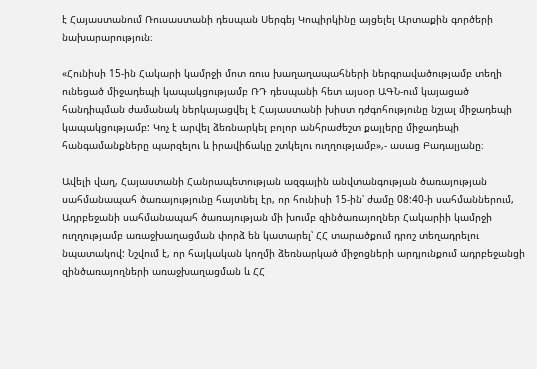է Հայաստանում Ռուսաստանի դեսպան Սերգեյ Կոպիրկինը այցելել Արտաքին գործերի նախարարություն։

«Հունիսի 15-ին Հակարի կամրջի մոտ ռուս խաղաղապահների ներգրավածությամբ տեղի ունեցած միջադեպի կապակցությամբ ՌԴ դեսպանի հետ այսօր ԱԳՆ-ում կայացած հանդիպման ժամանակ ներկայացվել է Հայաստանի խիստ դժգոհությունը նշյալ միջադեպի կապակցությամբ: Կոչ է արվել ձեռնարկել բոլոր անհրաժեշտ քայլերը միջադեպի հանգամանքները պարզելու և իրավիճակը շտկելու ուղղությամբ»,- ասաց Բադալյանը։

Ավելի վաղ, Հայաստանի Հանրապետության ազգային անվտանգության ծառայության սահմանապահ ծառայությունը հայտնել էր, որ հունիսի 15-ին՝ ժամը 08:40-ի սահմաններում, Ադրբեջանի սահմանապահ ծառայության մի խումբ զինծառայողներ Հակարիի կամրջի ուղղությամբ առաջխաղացման փորձ են կատարել՝ ՀՀ տարածքում դրոշ տեղադրելու նպատակով: Նշվում է, որ հայկական կողմի ձեռնարկած միջոցների արդյունքում ադրբեջանցի զինծառայողների առաջխաղացման և ՀՀ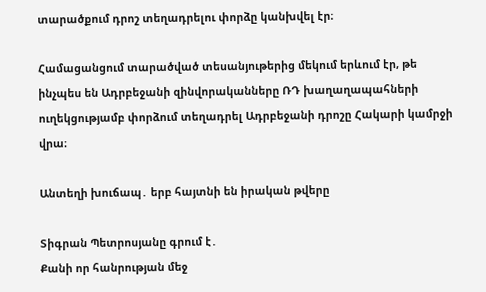տարածքում դրոշ տեղադրելու փորձը կանխվել էր։

Համացանցում տարածված տեսանյութերից մեկում երևում էր, թե ինչպես են Ադրբեջանի զինվորականները ՌԴ խաղաղապահների ուղեկցությամբ փորձում տեղադրել Ադրբեջանի դրոշը Հակարի կամրջի վրա։

Անտեղի խուճապ․ երբ հայտնի են իրական թվերը

Տիգրան Պետրոսյանը գրում է․
Քանի որ հանրության մեջ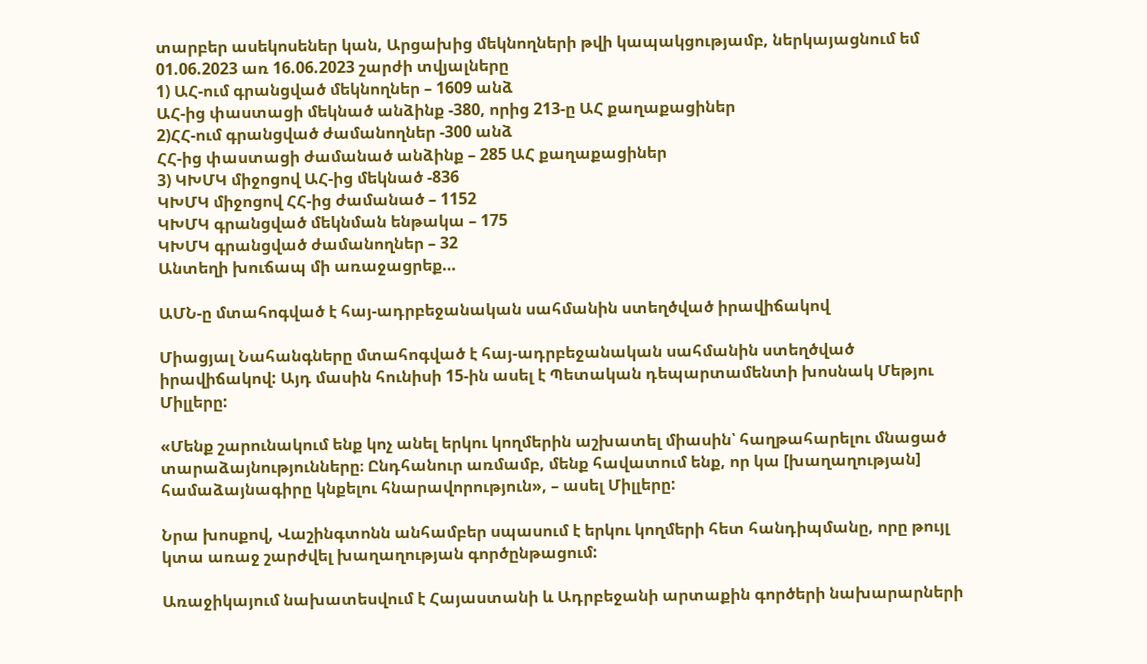տարբեր ասեկոսեներ կան, Արցախից մեկնողների թվի կապակցությամբ, ներկայացնում եմ 01.06.2023 առ 16.06.2023 շարժի տվյալները
1) ԱՀ-ում գրանցված մեկնողներ – 1609 անձ
ԱՀ-ից փաստացի մեկնած անձինք -380, որից 213-ը ԱՀ քաղաքացիներ
2)ՀՀ-ում գրանցված ժամանողներ -300 անձ
ՀՀ-ից փաստացի ժամանած անձինք – 285 ԱՀ քաղաքացիներ
3) ԿԽՄԿ միջոցով ԱՀ-ից մեկնած -836
ԿԽՄԿ միջոցով ՀՀ-ից ժամանած – 1152
ԿԽՄԿ գրանցված մեկնման ենթակա – 175
ԿԽՄԿ գրանցված ժամանողներ – 32
Անտեղի խուճապ մի առաջացրեք…

ԱՄՆ-ը մտահոգված է հայ-ադրբեջանական սահմանին ստեղծված իրավիճակով

Միացյալ Նահանգները մտահոգված է հայ-ադրբեջանական սահմանին ստեղծված իրավիճակով: Այդ մասին հունիսի 15-ին ասել է Պետական դեպարտամենտի խոսնակ Մեթյու Միլլերը:

«Մենք շարունակում ենք կոչ անել երկու կողմերին աշխատել միասին՝ հաղթահարելու մնացած տարաձայնությունները։ Ընդհանուր առմամբ, մենք հավատում ենք, որ կա [խաղաղության] համաձայնագիրը կնքելու հնարավորություն», – ասել Միլլերը:

Նրա խոսքով, Վաշինգտոնն անհամբեր սպասում է երկու կողմերի հետ հանդիպմանը, որը թույլ կտա առաջ շարժվել խաղաղության գործընթացում:

Առաջիկայում նախատեսվում է Հայաստանի և Ադրբեջանի արտաքին գործերի նախարարների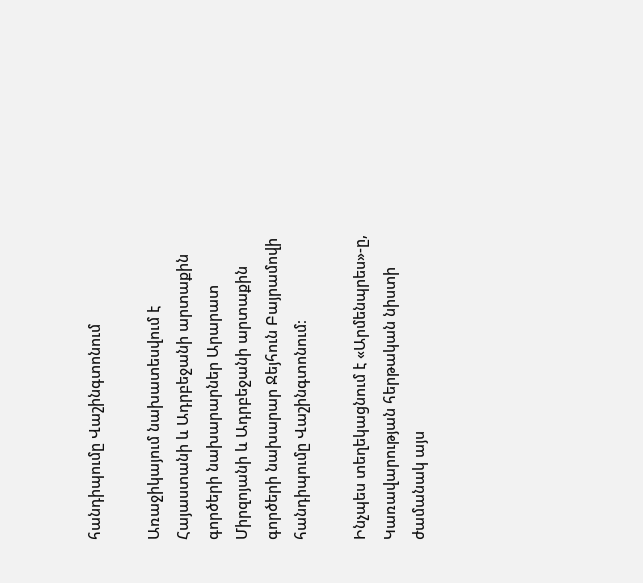հանդիպումը Վաշինգտոնում

Առաջիկայում նախատեսվում է Հայաստանի և Ադրբեջանի արտաքին գործերի նախարարներ Արարատ Միրզոյանի և Ադրբեջանի արտաքին գործերի նախարար Ջեյհուն Բայրամովի հանդիպումը Վաշինգտոնում։

Ինչպես տեղեկացնում է «Արմենպրես»-ը, Կառավարության հերթական նիստի ժամանակ այս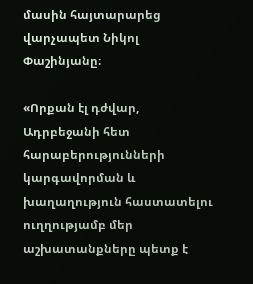մասին հայտարարեց վարչապետ Նիկոլ Փաշինյանը։

«Որքան էլ դժվար, Ադրբեջանի հետ հարաբերությունների կարգավորման և խաղաղություն հաստատելու ուղղությամբ մեր աշխատանքները պետք է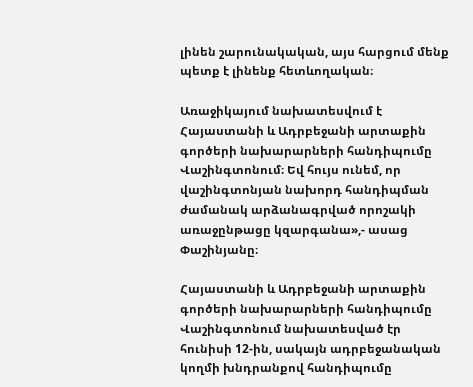լինեն շարունակական, այս հարցում մենք պետք է լինենք հետևողական։

Առաջիկայում նախատեսվում է Հայաստանի և Ադրբեջանի արտաքին գործերի նախարարների հանդիպումը Վաշինգտոնում։ Եվ հույս ունեմ, որ վաշինգտոնյան նախորդ հանդիպման ժամանակ արձանագրված որոշակի առաջընթացը կզարգանա»,- ասաց Փաշինյանը։

Հայաստանի և Ադրբեջանի արտաքին գործերի նախարարների հանդիպումը Վաշինգտոնում նախատեսված էր հունիսի 12-ին, սակայն ադրբեջանական կողմի խնդրանքով հանդիպումը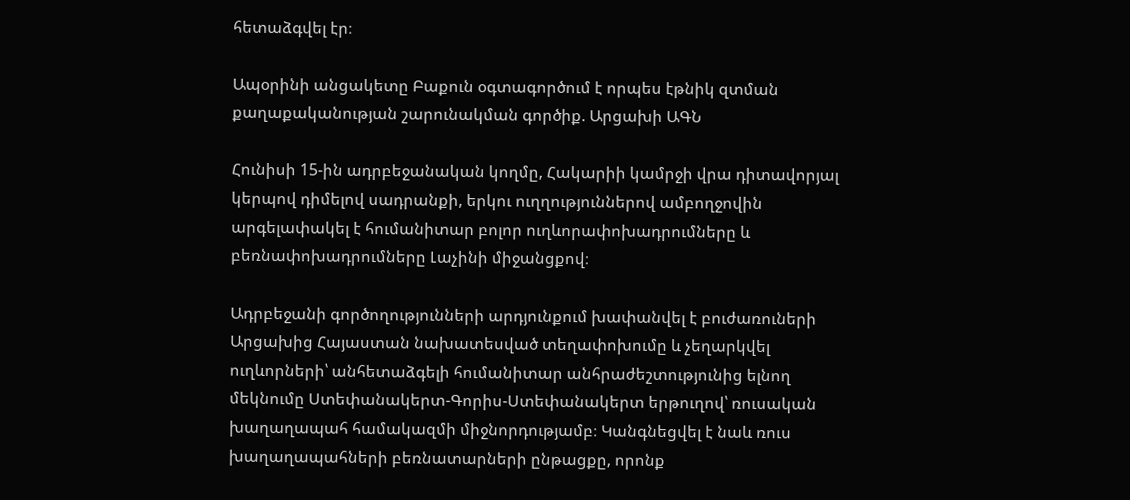հետաձգվել էր։

Ապօրինի անցակետը Բաքուն օգտագործում է որպես էթնիկ զտման քաղաքականության շարունակման գործիք. Արցախի ԱԳՆ

Հունիսի 15-ին ադրբեջանական կողմը, Հակարիի կամրջի վրա դիտավորյալ կերպով դիմելով սադրանքի, երկու ուղղություններով ամբողջովին արգելափակել է հումանիտար բոլոր ուղևորափոխադրումները և բեռնափոխադրումները Լաչինի միջանցքով։

Ադրբեջանի գործողությունների արդյունքում խափանվել է բուժառուների Արցախից Հայաստան նախատեսված տեղափոխումը և չեղարկվել ուղևորների՝ անհետաձգելի հումանիտար անհրաժեշտությունից ելնող մեկնումը Ստեփանակերտ-Գորիս-Ստեփանակերտ երթուղով՝ ռուսական խաղաղապահ համակազմի միջնորդությամբ։ Կանգնեցվել է նաև ռուս խաղաղապահների բեռնատարների ընթացքը, որոնք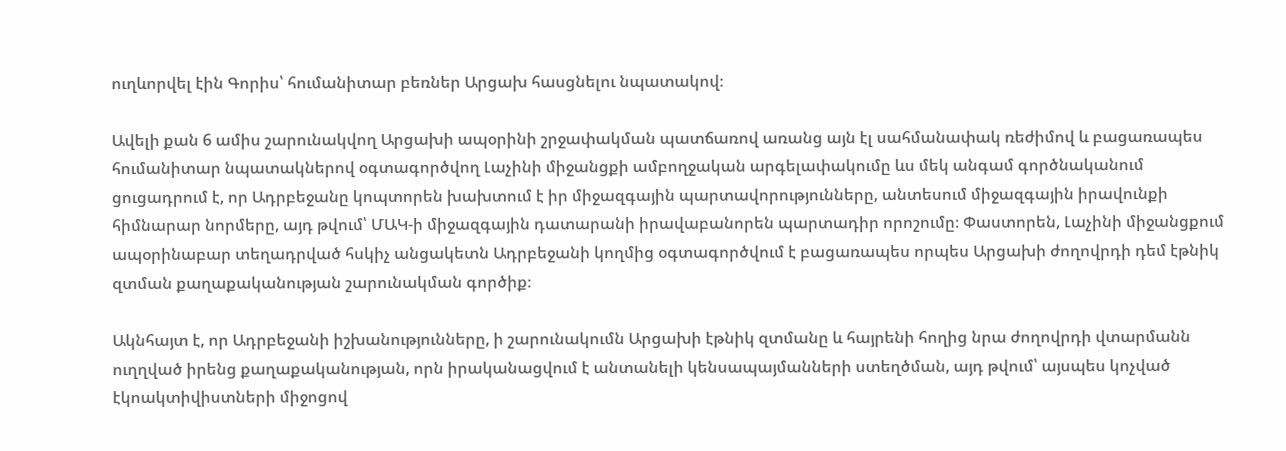ուղևորվել էին Գորիս՝ հումանիտար բեռներ Արցախ հասցնելու նպատակով։

Ավելի քան 6 ամիս շարունակվող Արցախի ապօրինի շրջափակման պատճառով առանց այն էլ սահմանափակ ռեժիմով և բացառապես հումանիտար նպատակներով օգտագործվող Լաչինի միջանցքի ամբողջական արգելափակումը ևս մեկ անգամ գործնականում ցուցադրում է, որ Ադրբեջանը կոպտորեն խախտում է իր միջազգային պարտավորությունները, անտեսում միջազգային իրավունքի հիմնարար նորմերը, այդ թվում՝ ՄԱԿ-ի միջազգային դատարանի իրավաբանորեն պարտադիր որոշումը։ Փաստորեն, Լաչինի միջանցքում ապօրինաբար տեղադրված հսկիչ անցակետն Ադրբեջանի կողմից օգտագործվում է բացառապես որպես Արցախի ժողովրդի դեմ էթնիկ զտման քաղաքականության շարունակման գործիք։

Ակնհայտ է, որ Ադրբեջանի իշխանությունները, ի շարունակումն Արցախի էթնիկ զտմանը և հայրենի հողից նրա ժողովրդի վտարմանն ուղղված իրենց քաղաքականության, որն իրականացվում է անտանելի կենսապայմանների ստեղծման, այդ թվում՝ այսպես կոչված էկոակտիվիստների միջոցով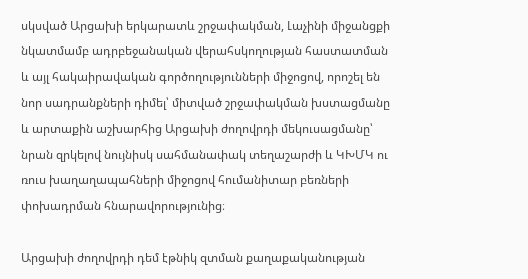սկսված Արցախի երկարատև շրջափակման, Լաչինի միջանցքի նկատմամբ ադրբեջանական վերահսկողության հաստատման և այլ հակաիրավական գործողությունների միջոցով, որոշել են նոր սադրանքների դիմել՝ միտված շրջափակման խստացմանը և արտաքին աշխարհից Արցախի ժողովրդի մեկուսացմանը՝ նրան զրկելով նույնիսկ սահմանափակ տեղաշարժի և ԿԽՄԿ ու ռուս խաղաղապահների միջոցով հումանիտար բեռների փոխադրման հնարավորությունից։

Արցախի ժողովրդի դեմ էթնիկ զտման քաղաքականության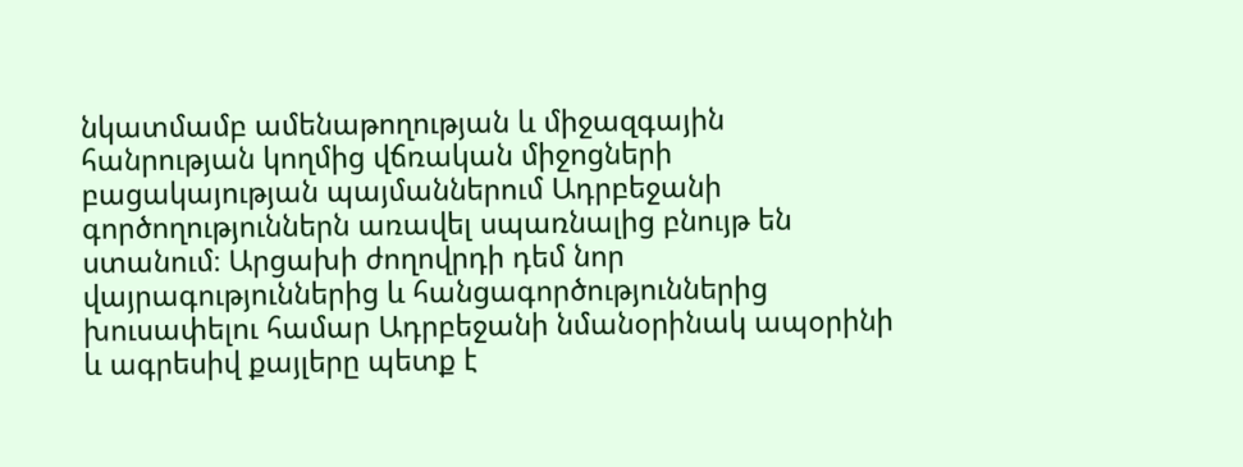նկատմամբ ամենաթողության և միջազգային հանրության կողմից վճռական միջոցների բացակայության պայմաններում Ադրբեջանի գործողություններն առավել սպառնալից բնույթ են ստանում։ Արցախի ժողովրդի դեմ նոր վայրագություններից և հանցագործություններից խուսափելու համար Ադրբեջանի նմանօրինակ ապօրինի և ագրեսիվ քայլերը պետք է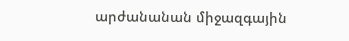արժանանան միջազգային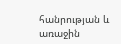հանրության և առաջին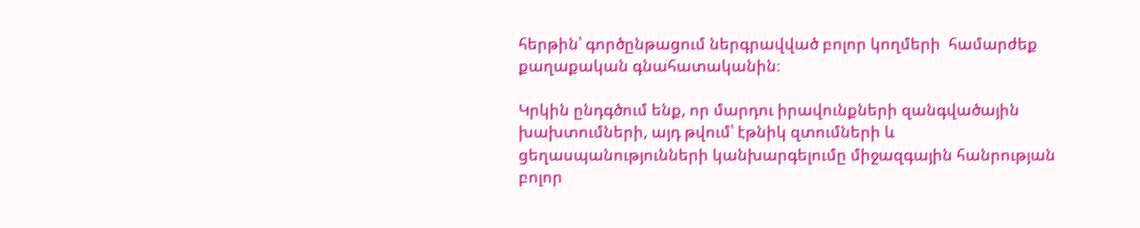հերթին՝ գործընթացում ներգրավված բոլոր կողմերի  համարժեք քաղաքական գնահատականին։

Կրկին ընդգծում ենք, որ մարդու իրավունքների զանգվածային խախտումների, այդ թվում՝ էթնիկ զտումների և ցեղասպանությունների կանխարգելումը միջազգային հանրության բոլոր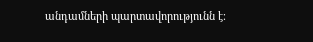անդամների պարտավորությունն է։